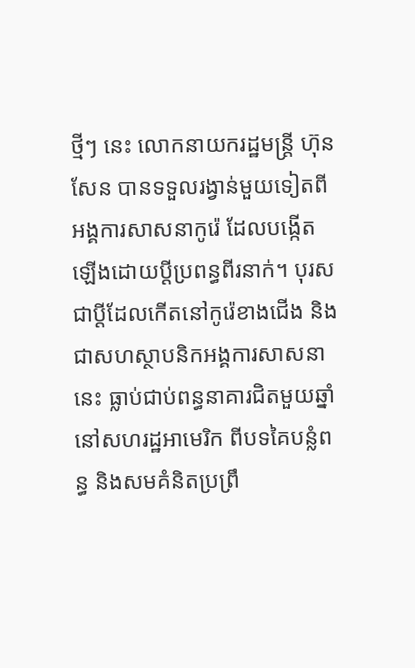ថ្មីៗ នេះ លោកនាយករដ្ឋមន្រ្តី ហ៊ុន សែន បានទទួលរង្វាន់មួយទៀតពីអង្គការសាសនាកូរ៉េ ដែលបង្កើតឡើងដោយប្តីប្រពន្ធពីរនាក់។ បុរសជាប្តីដែលកើតនៅកូរ៉េខាងជើង និងជាសហស្ថាបនិកអង្គការសាសនានេះ ធ្លាប់ជាប់ពន្ធនាគារជិតមួយឆ្នាំ នៅសហរដ្ឋអាមេរិក ពីបទគៃបន្លំពន្ធ និងសមគំនិតប្រព្រឹ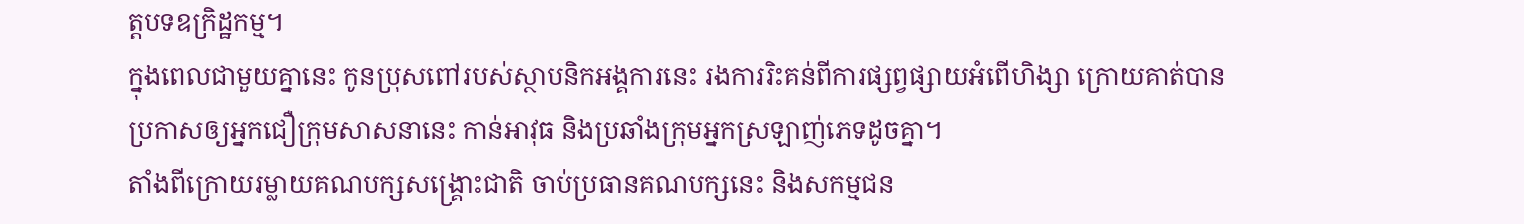ត្តបទឧក្រិដ្ឋកម្ម។
ក្នុងពេលជាមួយគ្នានេះ កូនប្រុសពៅរបស់ស្ថាបនិកអង្គការនេះ រងការរិះគន់ពីការផ្សព្វផ្សាយអំពើហិង្សា ក្រោយគាត់បានប្រកាសឲ្យអ្នកជឿក្រុមសាសនានេះ កាន់អាវុធ និងប្រឆាំងក្រុមអ្នកស្រឡាញ់ភេទដូចគ្នា។
តាំងពីក្រោយរម្លាយគណបក្សសង្គ្រោះជាតិ ចាប់ប្រធានគណបក្សនេះ និងសកម្មជន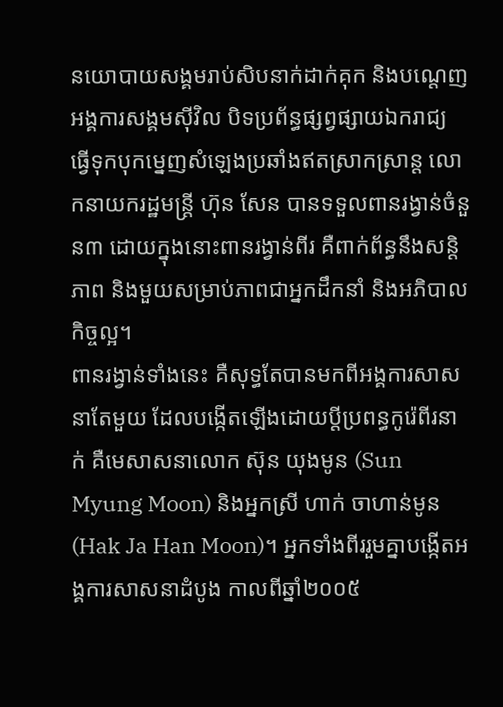នយោបាយសង្គមរាប់សិបនាក់ដាក់គុក និងបណ្តេញអង្គការសង្គមស៊ីវិល បិទប្រព័ន្ធផ្សព្វផ្សាយឯករាជ្យ ធ្វើទុកបុកម្នេញសំឡេងប្រឆាំងឥតស្រាកស្រាន្ត លោកនាយករដ្ឋមន្រ្តី ហ៊ុន សែន បានទទួលពានរង្វាន់ចំនួន៣ ដោយក្នុងនោះពានរង្វាន់ពីរ គឺពាក់ព័ន្ធនឹងសន្តិភាព និងមួយសម្រាប់ភាពជាអ្នកដឹកនាំ និងអភិបាលកិច្ចល្អ។
ពានរង្វាន់ទាំងនេះ គឺសុទ្ធតែបានមកពីអង្គការសាសនាតែមួយ ដែលបង្កើតឡើងដោយប្តីប្រពន្ធកូរ៉េពីរនាក់ គឺមេសាសនាលោក ស៊ុន យុងមូន (Sun Myung Moon) និងអ្នកស្រី ហាក់ ចាហាន់មូន (Hak Ja Han Moon)។ អ្នកទាំងពីររួមគ្នាបង្កើតអង្គការសាសនាដំបូង កាលពីឆ្នាំ២០០៥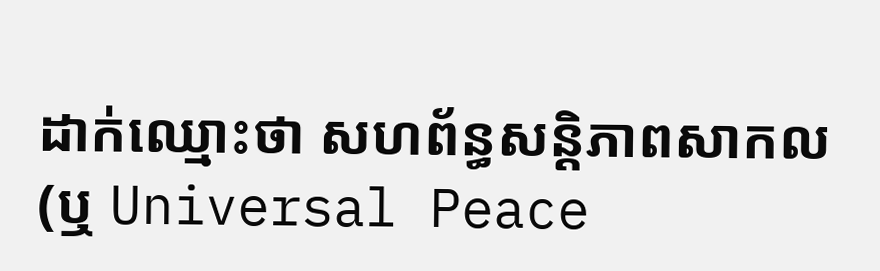ដាក់ឈ្មោះថា សហព័ន្ធសន្តិភាពសាកល (ឬ Universal Peace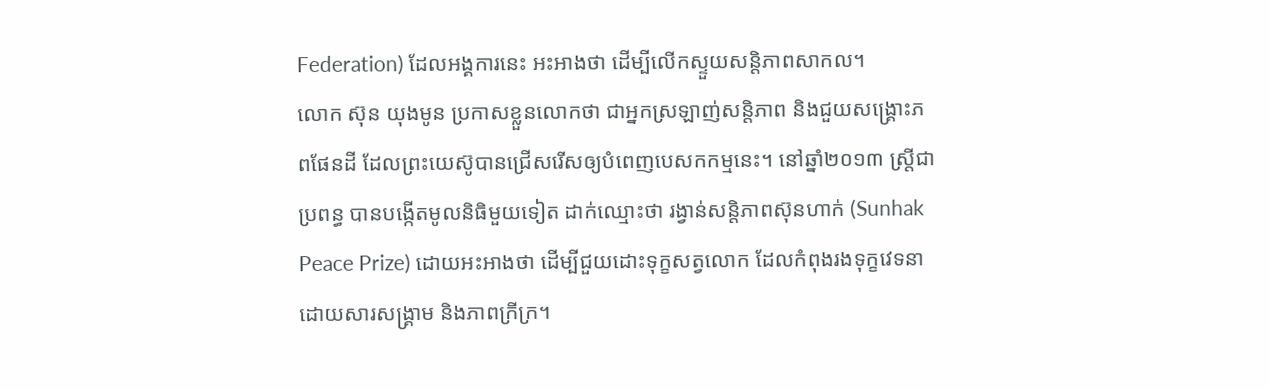Federation) ដែលអង្គការនេះ អះអាងថា ដើម្បីលើកស្ទួយសន្តិភាពសាកល។
លោក ស៊ុន យុងមូន ប្រកាសខ្លួនលោកថា ជាអ្នកស្រឡាញ់សន្តិភាព និងជួយសង្គ្រោះភពផែនដី ដែលព្រះយេស៊ូបានជ្រើសរើសឲ្យបំពេញបេសកកម្មនេះ។ នៅឆ្នាំ២០១៣ ស្រ្តីជាប្រពន្ធ បានបង្កើតមូលនិធិមួយទៀត ដាក់ឈ្មោះថា រង្វាន់សន្តិភាពស៊ុនហាក់ (Sunhak Peace Prize) ដោយអះអាងថា ដើម្បីជួយដោះទុក្ខសត្វលោក ដែលកំពុងរងទុក្ខវេទនា ដោយសារសង្គ្រាម និងភាពក្រីក្រ។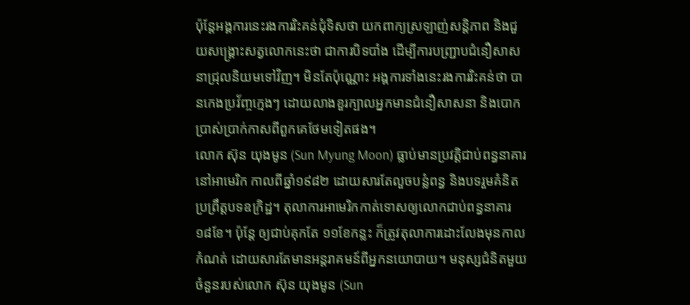ប៉ុន្តែអង្គការនេះរងការរិះគន់ជុំទិសថា យកពាក្យស្រឡាញ់សន្តិភាព និងជួយសង្គ្រោះសត្វលោកនេះថា ជាការបិទបាំង ដើម្បីការបញ្ជ្រាបជំនឿសាសនាជ្រុលនិយមទៅវិញ។ មិនតែប៉ុណ្ណោះ អង្គការទាំងនេះរងការរិះគន់ថា បានកេងប្រវ័ញ្ចក្មេងៗ ដោយលាងខួរក្បាលអ្នកមានជំនឿសាសនា និងបោកប្រាស់ប្រាក់កាសពីពួកគេថែមទៀតផង។
លោក ស៊ុន យុងមូន (Sun Myung Moon) ធ្លាប់មានប្រវត្តិជាប់ពន្ធនាគារនៅអាមេរិក កាលពីឆ្នាំ១៩៨២ ដោយសារតែលួចបន្លំពន្ធ និងបទរួមគំនិតប្រព្រឹត្តបទឧក្រិដ្ឋ។ តុលាការអាមេរិកកាត់ទោសឲ្យលោកជាប់ពន្ធនាគារ ១៨ខែ។ ប៉ុន្តែ ឲ្យជាប់គុកតែ ១១ខែកន្លះ ក៏ត្រូវតុលាការដោះលែងមុនកាលកំណត់ ដោយសារតែមានអន្តរាគមន៍ពីអ្នកនយោបាយ។ មនុស្សជំនិតមួយចំនួនរបស់លោក ស៊ុន យុងមូន (Sun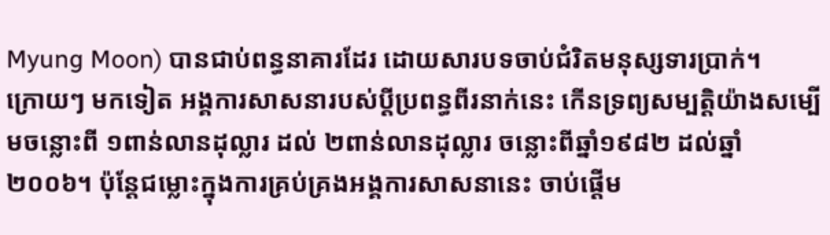Myung Moon) បានជាប់ពន្ធនាគារដែរ ដោយសារបទចាប់ជំរិតមនុស្សទារប្រាក់។
ក្រោយៗ មកទៀត អង្គការសាសនារបស់ប្តីប្រពន្ធពីរនាក់នេះ កើនទ្រព្យសម្បត្តិយ៉ាងសម្បើមចន្លោះពី ១ពាន់លានដុល្លារ ដល់ ២ពាន់លានដុល្លារ ចន្លោះពីឆ្នាំ១៩៨២ ដល់ឆ្នាំ ២០០៦។ ប៉ុន្តែជម្លោះក្នុងការគ្រប់គ្រងអង្គការសាសនានេះ ចាប់ផ្តើម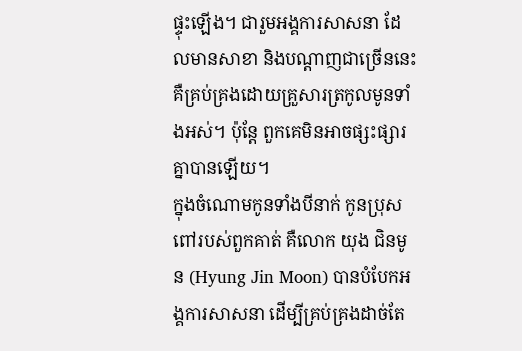ផ្ទុះឡើង។ ជារួមអង្គការសាសនា ដែលមានសាខា និងបណ្តាញជាច្រើននេះ គឺគ្រប់គ្រងដោយគ្រួសារត្រកូលមូនទាំងអស់។ ប៉ុន្តែ ពួកគេមិនអាចផ្សះផ្សារគ្នាបានឡើយ។
ក្នុងចំណោមកូនទាំងបីនាក់ កូនប្រុសពៅរបស់ពួកគាត់ គឺលោក យុង ជិនមូន (Hyung Jin Moon) បានបំបែកអង្គការសាសនា ដើម្បីគ្រប់គ្រងដាច់តែ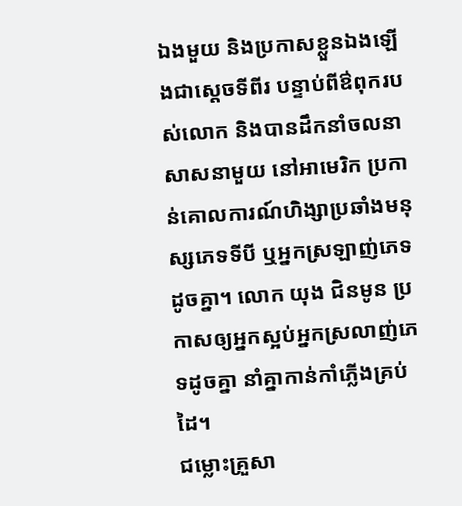ឯងមួយ និងប្រកាសខ្លួនឯងឡើងជាស្តេចទីពីរ បន្ទាប់ពីឳពុករបស់លោក និងបានដឹកនាំចលនាសាសនាមួយ នៅអាមេរិក ប្រកាន់គោលការណ៍ហិង្សាប្រឆាំងមនុស្សភេទទីបី ឬអ្នកស្រឡាញ់ភេទដូចគ្នា។ លោក យុង ជិនមូន ប្រកាសឲ្យអ្នកស្អប់អ្នកស្រលាញ់ភេទដូចគ្នា នាំគ្នាកាន់កាំភ្លើងគ្រប់ដៃ។
ជម្លោះគ្រួសា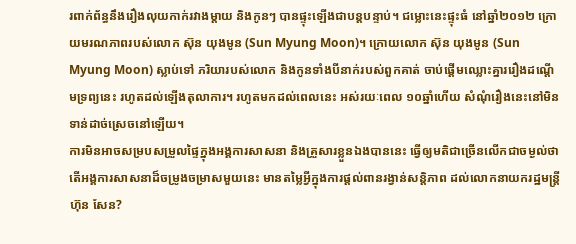រពាក់ព័ន្ធនឹងរឿងលុយកាក់រវាងម្តាយ និងកូនៗ បានផ្ទុះឡើងជាបន្តបន្ទាប់។ ជម្លោះនេះផ្ទុះធំ នៅឆ្នាំ២០១២ ក្រោយមរណភាពរបស់លោក ស៊ុន យុងមូន (Sun Myung Moon)។ ក្រោយលោក ស៊ុន យុងមូន (Sun Myung Moon) ស្លាប់ទៅ ភរិយារបស់លោក និងកូនទាំងបីនាក់របស់ពួកគាត់ ចាប់ផ្តើមឈ្លោះគ្នាររឿងដណ្តើមទ្រព្យនេះ រហូតដល់ឡើងតុលាការ។ រហូតមកដល់ពេលនេះ អស់រយៈពេល ១០ឆ្នាំហើយ សំណុំរឿងនេះនៅមិនទាន់ដាច់ស្រេចនៅឡើយ។
ការមិនអាចសម្របសម្រួលផ្ទៃក្នុងអង្គការសាសនា និងគ្រួសារខ្លួនឯងបាននេះ ធ្វើឲ្យមតិជាច្រើនលើកជាចម្ងល់ថា តើអង្គការសាសនាដ៏ចម្រូងចម្រាសមួយនេះ មានតម្លៃអ្វីក្នុងការផ្តល់ពានរង្វាន់សន្តិភាព ដល់លោកនាយករដ្ឋមន្រ្តី ហ៊ុន សែន?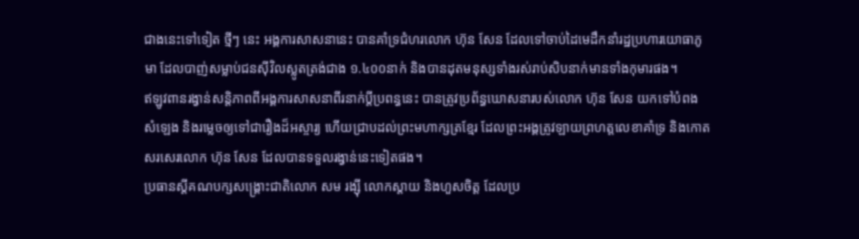ជាងនេះទៅទៀត ថ្មីៗ នេះ អង្គការសាសនានេះ បានគាំទ្រជំហរលោក ហ៊ុន សែន ដែលទៅចាប់ដៃមេដឹកនាំរដ្ឋប្រហារយោធាភូមា ដែលបាញ់សម្លាប់ជនស៊ីវិលស្លូតត្រង់ជាង ១.៤០០នាក់ និងបានដុតមនុស្សទាំងរស់រាប់សិបនាក់មានទាំងកុមារផង។
ឥឡូវពានរង្វាន់សន្តិភាពពីអង្គការសាសនាពីរនាក់ប្តីប្រពន្ធនេះ បានត្រូវប្រព័ន្ធឃោសនារបស់លោក ហ៊ុន សែន យកទៅបំពងសំឡេង និងរម្លេចឲ្យទៅជារឿងដ៏អស្ចារ្យ ហើយជ្រាបដល់ព្រះមហាក្សត្រខ្មែរ ដែលព្រះអង្គត្រូវឡាយព្រហត្តលេខាគាំទ្រ និងកោតសរសេរលោក ហ៊ុន សែន ដែលបានទទួលរង្វាន់នេះទៀតផង។
ប្រធានស្តីគណបក្សសង្រ្គោះជាតិលោក សម រង្ស៊ី លោកស្ដាយ និងហួសចិត្ត ដែលប្រ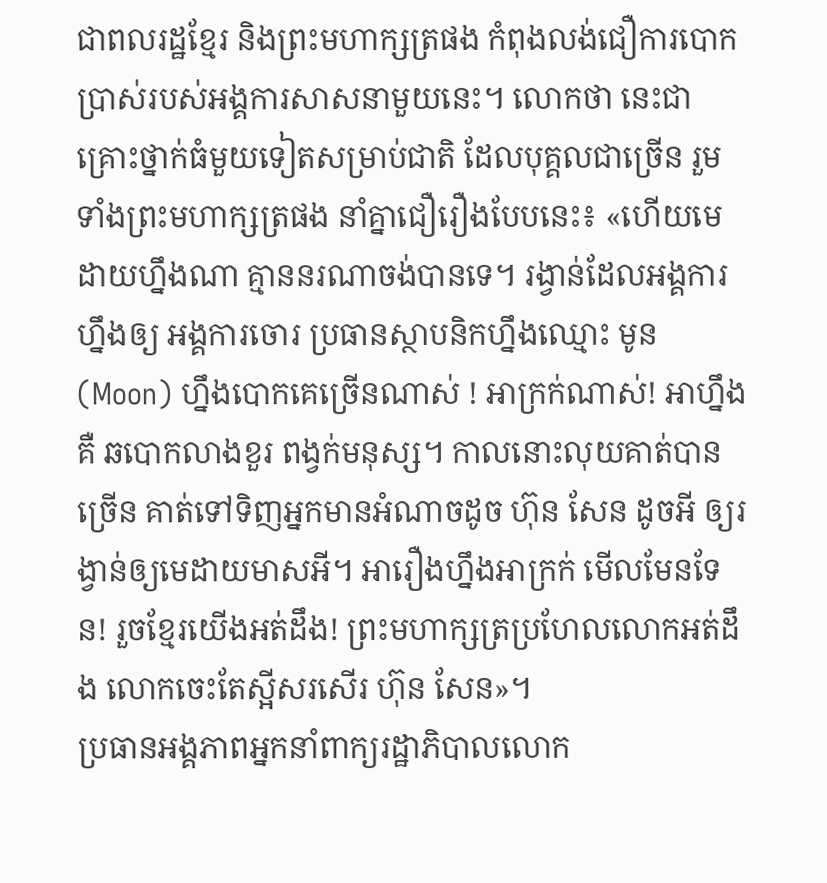ជាពលរដ្ឋខ្មែរ និងព្រះមហាក្សត្រផង កំពុងលង់ជឿការបោកប្រាស់របស់អង្គការសាសនាមួយនេះ។ លោកថា នេះជាគ្រោះថ្នាក់ធំមួយទៀតសម្រាប់ជាតិ ដែលបុគ្គលជាច្រើន រួមទាំងព្រះមហាក្សត្រផង នាំគ្នាជឿរឿងបែបនេះ៖ «ហើយមេដាយហ្នឹងណា គ្មាននរណាចង់បានទេ។ រង្វាន់ដែលអង្គការហ្នឹងឲ្យ អង្គការចោរ ប្រធានស្ថាបនិកហ្នឹងឈ្មោះ មូន (Moon) ហ្នឹងបោកគេច្រើនណាស់ ! អាក្រក់ណាស់! អាហ្នឹងគឺ ឆបោកលាងខួរ ពង្វក់មនុស្ស។ កាលនោះលុយគាត់បានច្រើន គាត់ទៅទិញអ្នកមានអំណាចដូច ហ៊ុន សែន ដូចអី ឲ្យរង្វាន់ឲ្យមេដាយមាសអី។ អារឿងហ្នឹងអាក្រក់ មើលមែនទែន! រួចខ្មែរយើងអត់ដឹង! ព្រះមហាក្សត្រប្រហែលលោកអត់ដឹង លោកចេះតែស្អីសរសើរ ហ៊ុន សែន»។
ប្រធានអង្គភាពអ្នកនាំពាក្យរដ្ឋាភិបាលលោក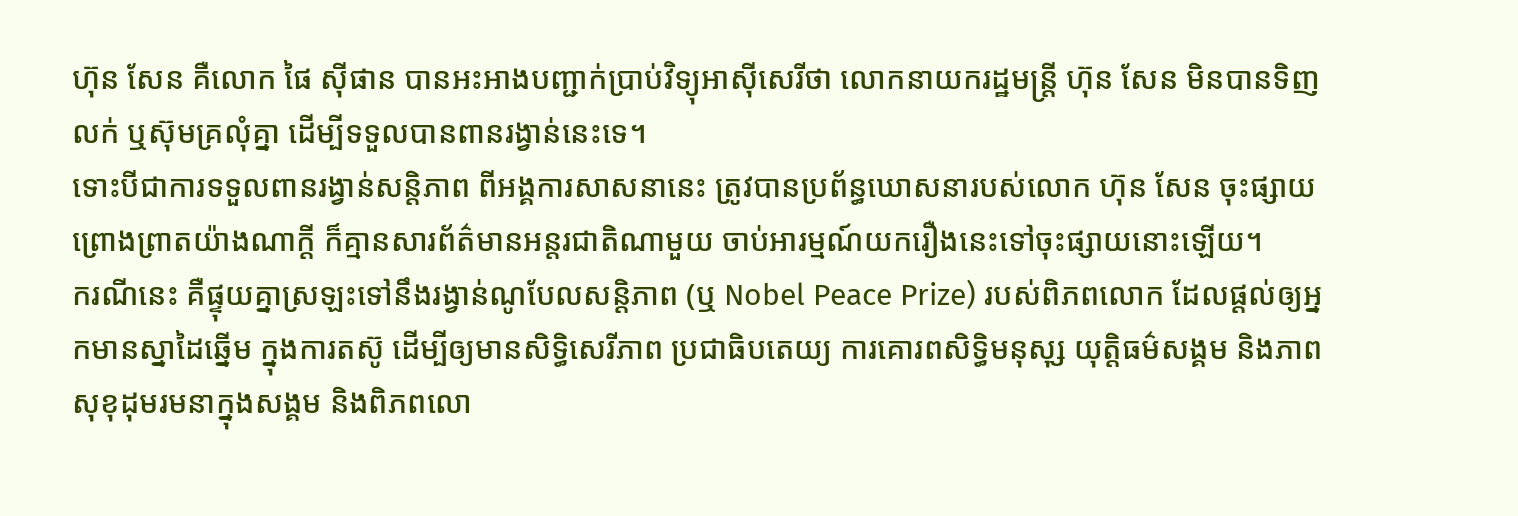ហ៊ុន សែន គឺលោក ផៃ ស៊ីផាន បានអះអាងបញ្ជាក់ប្រាប់វិទ្យុអាស៊ីសេរីថា លោកនាយករដ្ឋមន្ត្រី ហ៊ុន សែន មិនបានទិញលក់ ឬស៊ុមគ្រលុំគ្នា ដើម្បីទទួលបានពានរង្វាន់នេះទេ។
ទោះបីជាការទទួលពានរង្វាន់សន្តិភាព ពីអង្គការសាសនានេះ ត្រូវបានប្រព័ន្ធឃោសនារបស់លោក ហ៊ុន សែន ចុះផ្សាយព្រោងព្រាតយ៉ាងណាក្តី ក៏គ្មានសារព័ត៌មានអន្តរជាតិណាមួយ ចាប់អារម្មណ៍យករឿងនេះទៅចុះផ្សាយនោះឡើយ។
ករណីនេះ គឺផ្ទុយគ្នាស្រឡះទៅនឹងរង្វាន់ណូបែលសន្តិភាព (ឬ Nobel Peace Prize) របស់ពិភពលោក ដែលផ្តល់ឲ្យអ្នកមានស្នាដៃឆ្នើម ក្នុងការតស៊ូ ដើម្បីឲ្យមានសិទ្ធិសេរីភាព ប្រជាធិបតេយ្យ ការគោរពសិទ្ធិមនុសុ្ស យុត្តិធម៌សង្គម និងភាពសុខុដុមរមនាក្នុងសង្គម និងពិភពលោ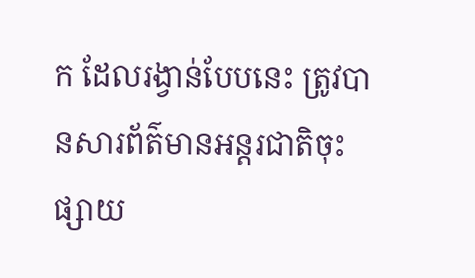ក ដែលរង្វាន់បែបនេះ ត្រូវបានសារព័ត៌មានអន្តរជាតិចុះផ្សាយ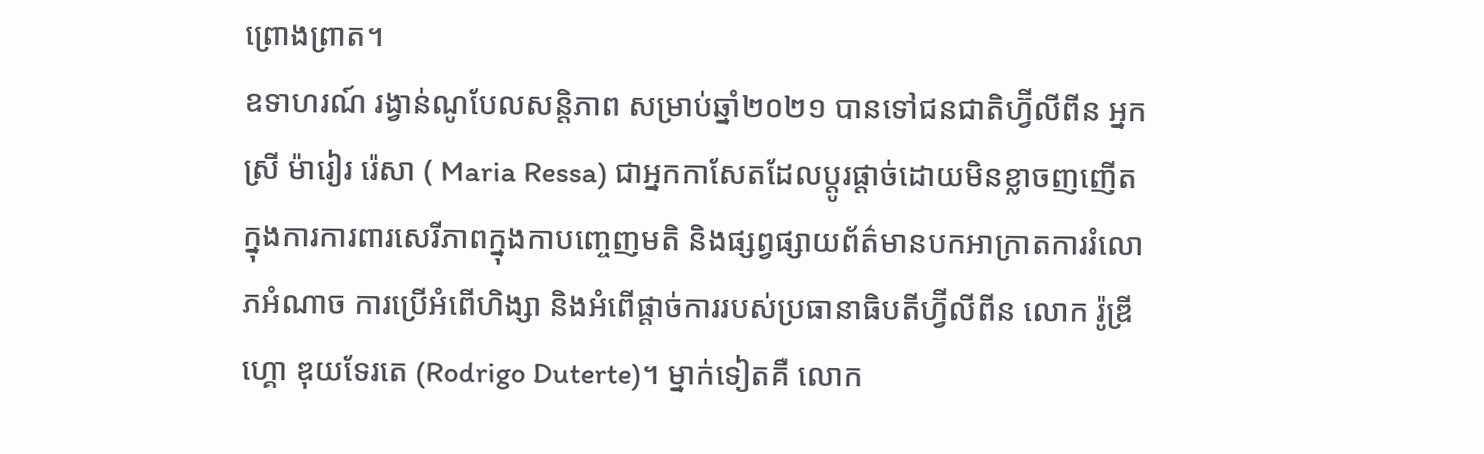ព្រោងព្រាត។
ឧទាហរណ៍ រង្វាន់ណូបែលសន្តិភាព សម្រាប់ឆ្នាំ២០២១ បានទៅជនជាតិហ្វ៊ីលីពីន អ្នកស្រី ម៉ារៀរ រ៉េសា ( Maria Ressa) ជាអ្នកកាសែតដែលប្តូរផ្តាច់ដោយមិនខ្លាចញញើត ក្នុងការការពារសេរីភាពក្នុងកាបញ្ចេញមតិ និងផ្សព្វផ្សាយព័ត៌មានបកអាក្រាតការរំលោភអំណាច ការប្រើអំពើហិង្សា និងអំពើផ្តាច់ការរបស់ប្រធានាធិបតីហ្វ៊ីលីពីន លោក រ៉ូឌ្រីហ្គោ ឌុយទែរតេ (Rodrigo Duterte)។ ម្នាក់ទៀតគឺ លោក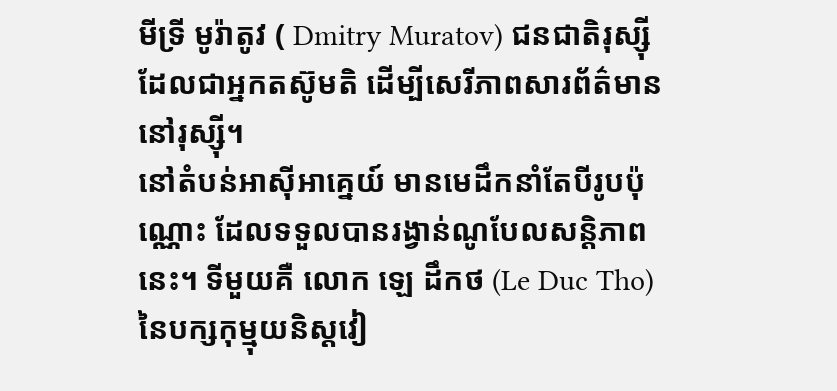មីទ្រី មូរ៉ាតូវ ( Dmitry Muratov) ជនជាតិរុស្ស៊ី ដែលជាអ្នកតស៊ូមតិ ដើម្បីសេរីភាពសារព័ត៌មាននៅរុស្ស៊ី។
នៅតំបន់អាស៊ីអាគ្នេយ៍ មានមេដឹកនាំតែបីរូបប៉ុណ្ណោះ ដែលទទួលបានរង្វាន់ណូបែលសន្តិភាពនេះ។ ទីមួយគឺ លោក ឡេ ដឹកថ (Le Duc Tho) នៃបក្សកុម្មុយនិស្តវៀ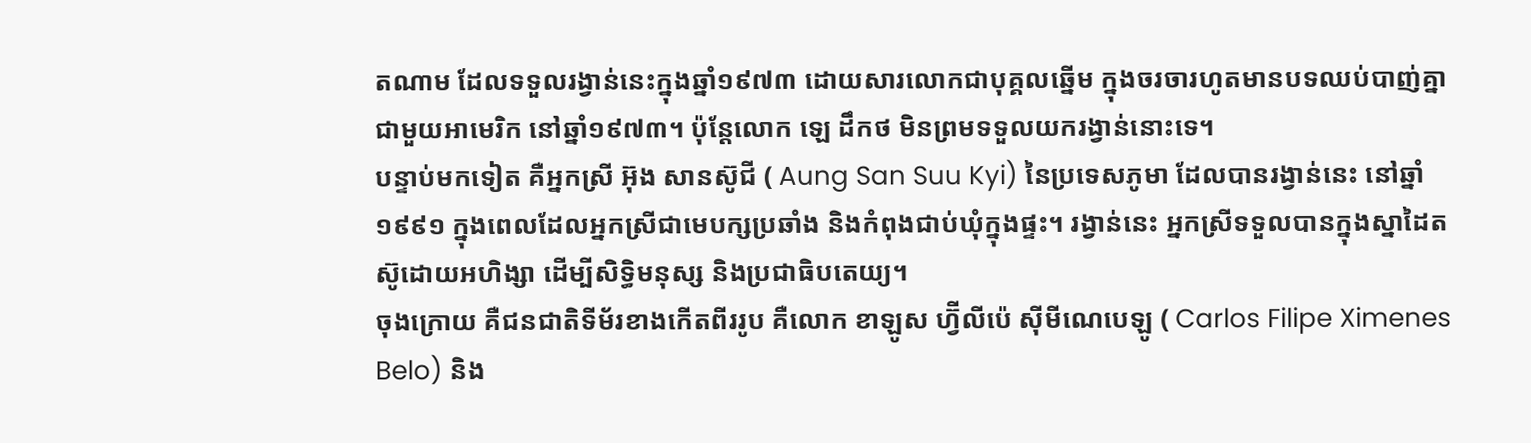តណាម ដែលទទួលរង្វាន់នេះក្នុងឆ្នាំ១៩៧៣ ដោយសារលោកជាបុគ្គលឆ្នើម ក្នុងចរចារហូតមានបទឈប់បាញ់គ្នាជាមួយអាមេរិក នៅឆ្នាំ១៩៧៣។ ប៉ុន្តែលោក ឡេ ដឹកថ មិនព្រមទទួលយករង្វាន់នោះទេ។
បន្ទាប់មកទៀត គឺអ្នកស្រី អ៊ុង សានស៊ូជី ( Aung San Suu Kyi) នៃប្រទេសភូមា ដែលបានរង្វាន់នេះ នៅឆ្នាំ១៩៩១ ក្នុងពេលដែលអ្នកស្រីជាមេបក្សប្រឆាំង និងកំពុងជាប់ឃុំក្នុងផ្ទះ។ រង្វាន់នេះ អ្នកស្រីទទួលបានក្នុងស្នាដៃតស៊ូដោយអហិង្សា ដើម្បីសិទ្ធិមនុស្ស និងប្រជាធិបតេយ្យ។
ចុងក្រោយ គឺជនជាតិទីម័រខាងកើតពីររូប គឺលោក ខាឡូស ហ្វ៊ីលីប៉េ ស៊ីមីណេបេឡូ ( Carlos Filipe Ximenes Belo) និង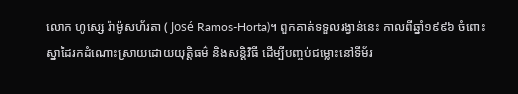លោក ហូស្សេ រ៉ាម៉ូសហ័រតា ( José Ramos-Horta)។ ពួកគាត់ទទួលរង្វាន់នេះ កាលពីឆ្នាំ១៩៩៦ ចំពោះស្នាដៃរកដំណោះស្រាយដោយយុត្តិធម៌ និងសន្តិវិធី ដើម្បីបញ្ចប់ជម្លោះនៅទីម័រ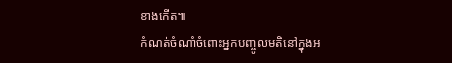ខាងកើត៕
កំណត់ចំណាំចំពោះអ្នកបញ្ចូលមតិនៅក្នុងអ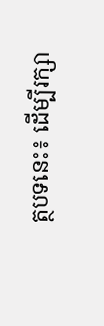ត្ថបទនេះ៖ ដើម្បីរក្សា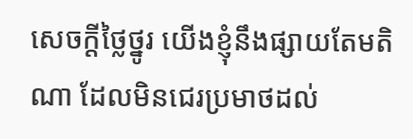សេចក្ដីថ្លៃថ្នូរ យើងខ្ញុំនឹងផ្សាយតែមតិណា ដែលមិនជេរប្រមាថដល់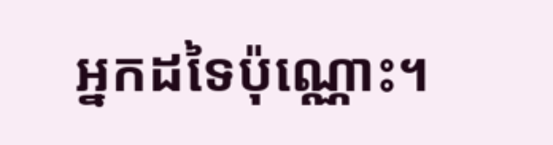អ្នកដទៃប៉ុណ្ណោះ។